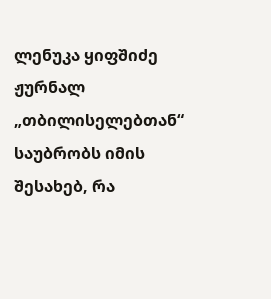ლენუკა ყიფშიძე ჟურნალ „თბილისელებთან“ საუბრობს იმის შესახებ, რა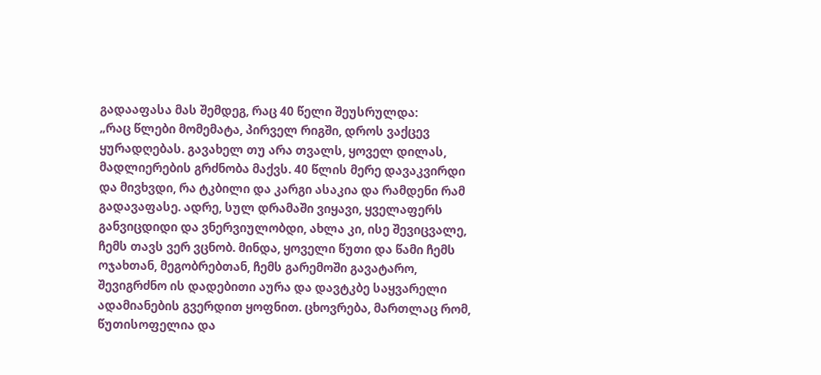გადააფასა მას შემდეგ, რაც 40 წელი შეუსრულდა:
„რაც წლები მომემატა, პირველ რიგში, დროს ვაქცევ ყურადღებას. გავახელ თუ არა თვალს, ყოველ დილას, მადლიერების გრძნობა მაქვს. 40 წლის მერე დავაკვირდი და მივხვდი, რა ტკბილი და კარგი ასაკია და რამდენი რამ გადავაფასე. ადრე, სულ დრამაში ვიყავი, ყველაფერს განვიცდიდი და ვნერვიულობდი, ახლა კი, ისე შევიცვალე, ჩემს თავს ვერ ვცნობ. მინდა, ყოველი წუთი და წამი ჩემს ოჯახთან, მეგობრებთან, ჩემს გარემოში გავატარო, შევიგრძნო ის დადებითი აურა და დავტკბე საყვარელი ადამიანების გვერდით ყოფნით. ცხოვრება, მართლაც რომ, წუთისოფელია და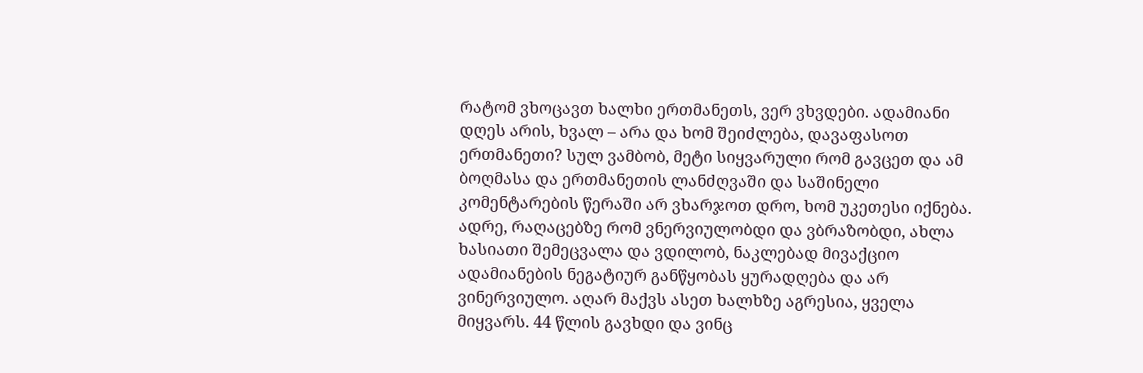რატომ ვხოცავთ ხალხი ერთმანეთს, ვერ ვხვდები. ადამიანი დღეს არის, ხვალ – არა და ხომ შეიძლება, დავაფასოთ ერთმანეთი? სულ ვამბობ, მეტი სიყვარული რომ გავცეთ და ამ ბოღმასა და ერთმანეთის ლანძღვაში და საშინელი კომენტარების წერაში არ ვხარჯოთ დრო, ხომ უკეთესი იქნება. ადრე, რაღაცებზე რომ ვნერვიულობდი და ვბრაზობდი, ახლა ხასიათი შემეცვალა და ვდილობ, ნაკლებად მივაქციო ადამიანების ნეგატიურ განწყობას ყურადღება და არ ვინერვიულო. აღარ მაქვს ასეთ ხალხზე აგრესია, ყველა მიყვარს. 44 წლის გავხდი და ვინც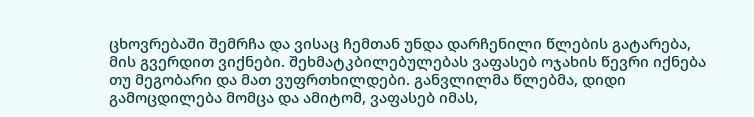ცხოვრებაში შემრჩა და ვისაც ჩემთან უნდა დარჩენილი წლების გატარება, მის გვერდით ვიქნები. შეხმატკბილებულებას ვაფასებ ოჯახის წევრი იქნება თუ მეგობარი და მათ ვუფრთხილდები. განვლილმა წლებმა, დიდი გამოცდილება მომცა და ამიტომ, ვაფასებ იმას,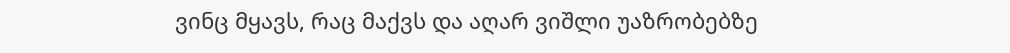ვინც მყავს, რაც მაქვს და აღარ ვიშლი უაზრობებზე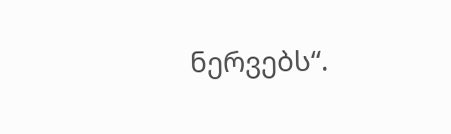ნერვებს“.